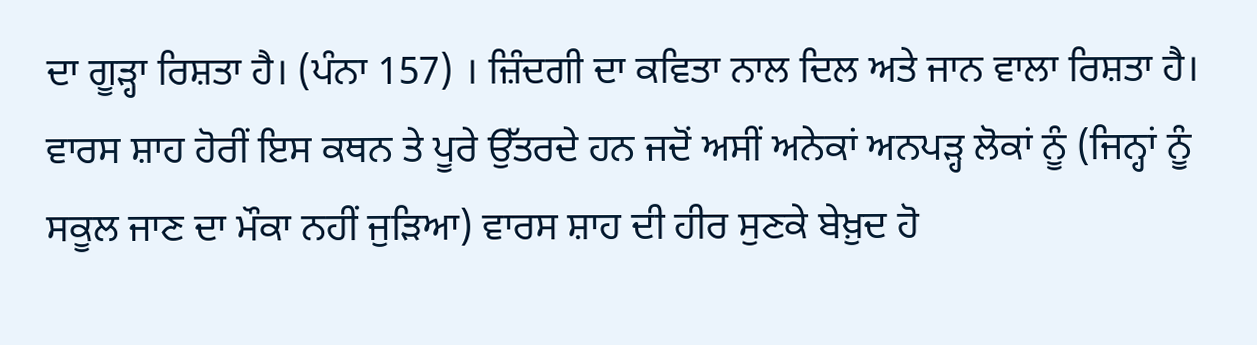ਦਾ ਗੂੜ੍ਹਾ ਰਿਸ਼ਤਾ ਹੈ। (ਪੰਨਾ 157) । ਜ਼ਿੰਦਗੀ ਦਾ ਕਵਿਤਾ ਨਾਲ ਦਿਲ ਅਤੇ ਜਾਨ ਵਾਲਾ ਰਿਸ਼ਤਾ ਹੈ। ਵਾਰਸ ਸ਼ਾਹ ਹੋਰੀਂ ਇਸ ਕਥਨ ਤੇ ਪੂਰੇ ਉੱਤਰਦੇ ਹਨ ਜਦੋਂ ਅਸੀਂ ਅਨੇਕਾਂ ਅਨਪੜ੍ਹ ਲੋਕਾਂ ਨੂੰ (ਜਿਨ੍ਹਾਂ ਨੂੰ ਸਕੂਲ ਜਾਣ ਦਾ ਮੌਕਾ ਨਹੀਂ ਜੁੜਿਆ) ਵਾਰਸ ਸ਼ਾਹ ਦੀ ਹੀਰ ਸੁਣਕੇ ਬੇਖ਼ੁਦ ਹੋ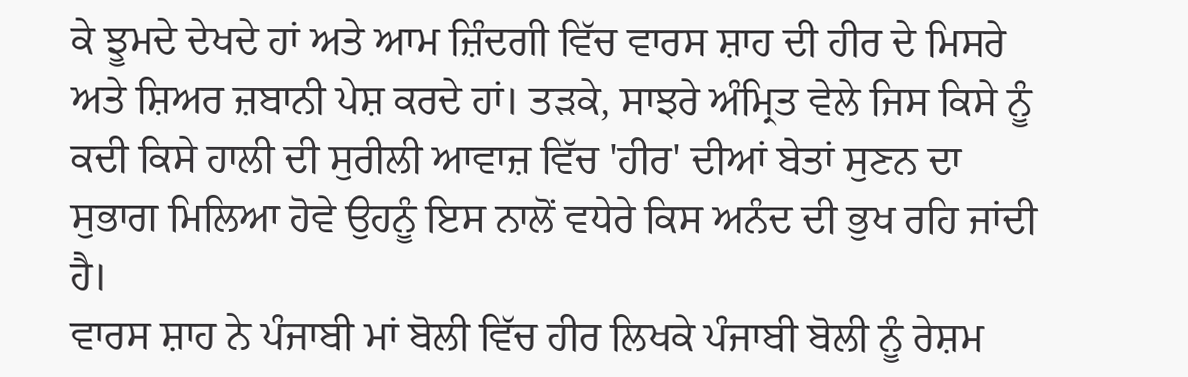ਕੇ ਝੂਮਦੇ ਦੇਖਦੇ ਹਾਂ ਅਤੇ ਆਮ ਜ਼ਿੰਦਗੀ ਵਿੱਚ ਵਾਰਸ ਸ਼ਾਹ ਦੀ ਹੀਰ ਦੇ ਮਿਸਰੇ ਅਤੇ ਸ਼ਿਅਰ ਜ਼ਬਾਨੀ ਪੇਸ਼ ਕਰਦੇ ਹਾਂ। ਤੜਕੇ, ਸਾਝਰੇ ਅੰਮ੍ਰਿਤ ਵੇਲੇ ਜਿਸ ਕਿਸੇ ਨੂੰ ਕਦੀ ਕਿਸੇ ਹਾਲੀ ਦੀ ਸੁਰੀਲੀ ਆਵਾਜ਼ ਵਿੱਚ 'ਹੀਰ' ਦੀਆਂ ਬੇਤਾਂ ਸੁਣਨ ਦਾ ਸੁਭਾਗ ਮਿਲਿਆ ਹੋਵੇ ਉਹਨੂੰ ਇਸ ਨਾਲੋਂ ਵਧੇਰੇ ਕਿਸ ਅਨੰਦ ਦੀ ਭੁਖ ਰਹਿ ਜਾਂਦੀ ਹੈ।
ਵਾਰਸ ਸ਼ਾਹ ਨੇ ਪੰਜਾਬੀ ਮਾਂ ਬੋਲੀ ਵਿੱਚ ਹੀਰ ਲਿਖਕੇ ਪੰਜਾਬੀ ਬੋਲੀ ਨੂੰ ਰੇਸ਼ਮ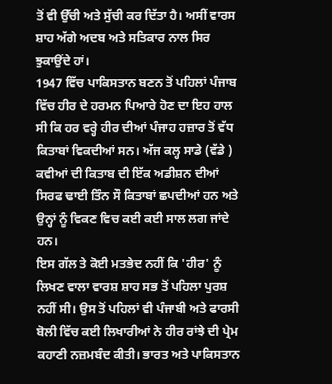ਤੋਂ ਵੀ ਉੱਚੀ ਅਤੇ ਸੁੱਚੀ ਕਰ ਦਿੱਤਾ ਹੈ। ਅਸੀਂ ਵਾਰਸ ਸ਼ਾਹ ਅੱਗੇ ਅਦਬ ਅਤੇ ਸਤਿਕਾਰ ਨਾਲ ਸਿਰ ਝੁਕਾਉਂਦੇ ਹਾਂ।
1947 ਵਿੱਚ ਪਾਕਿਸਤਾਨ ਬਣਨ ਤੋਂ ਪਹਿਲਾਂ ਪੰਜਾਬ ਵਿੱਚ ਹੀਰ ਦੇ ਹਰਮਨ ਪਿਆਰੇ ਹੋਣ ਦਾ ਇਹ ਹਾਲ ਸੀ ਕਿ ਹਰ ਵਰ੍ਹੇ ਹੀਰ ਦੀਆਂ ਪੰਜਾਹ ਹਜ਼ਾਰ ਤੋਂ ਵੱਧ ਕਿਤਾਬਾਂ ਵਿਕਦੀਆਂ ਸਨ। ਅੱਜ ਕਲ੍ਹ ਸਾਡੇ (ਵੱਡੇ ) ਕਵੀਆਂ ਦੀ ਕਿਤਾਬ ਦੀ ਇੱਕ ਅਡੀਸ਼ਨ ਦੀਆਂ ਸਿਰਫ ਢਾਈ ਤਿੰਨ ਸੌ ਕਿਤਾਬਾਂ ਛਪਦੀਆਂ ਹਨ ਅਤੇ ਉਨ੍ਹਾਂ ਨੂੰ ਵਿਕਣ ਵਿਚ ਕਈ ਕਈ ਸਾਲ ਲਗ ਜਾਂਦੇ ਹਨ।
ਇਸ ਗੱਲ ਤੇ ਕੋਈ ਮਤਭੇਦ ਨਹੀਂ ਕਿ 'ਹੀਰ' ਨੂੰ ਲਿਖਣ ਵਾਲਾ ਵਾਰਸ਼ ਸ਼ਾਹ ਸਭ ਤੋਂ ਪਹਿਲਾ ਪੁਰਸ਼ ਨਹੀਂ ਸੀ। ਉਸ ਤੋਂ ਪਹਿਲਾਂ ਵੀ ਪੰਜਾਬੀ ਅਤੇ ਫਾਰਸੀ ਬੋਲੀ ਵਿੱਚ ਕਈ ਲਿਖਾਰੀਆਂ ਨੇ ਹੀਰ ਰਾਂਝੇ ਦੀ ਪ੍ਰੇਮ ਕਹਾਣੀ ਨਜ਼ਮਬੰਦ ਕੀਤੀ। ਭਾਰਤ ਅਤੇ ਪਾਕਿਸਤਾਨ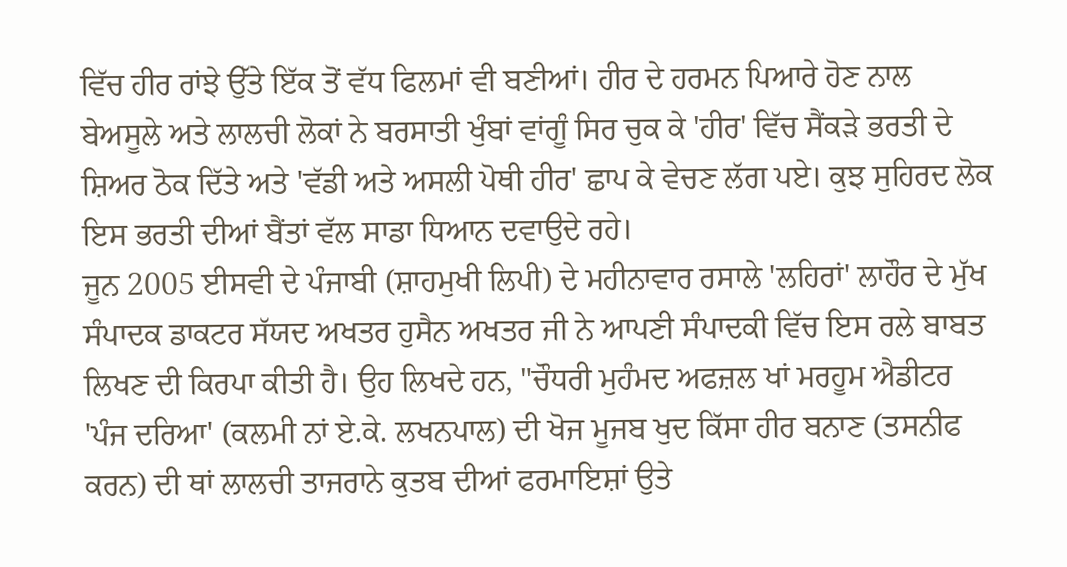ਵਿੱਚ ਹੀਰ ਰਾਂਝੇ ਉੱਤੇ ਇੱਕ ਤੋਂ ਵੱਧ ਫਿਲਮਾਂ ਵੀ ਬਣੀਆਂ। ਹੀਰ ਦੇ ਹਰਮਨ ਪਿਆਰੇ ਹੋਣ ਨਾਲ ਬੇਅਸੂਲੇ ਅਤੇ ਲਾਲਚੀ ਲੋਕਾਂ ਨੇ ਬਰਸਾਤੀ ਖੁੰਬਾਂ ਵਾਂਗੂੰ ਸਿਰ ਚੁਕ ਕੇ 'ਹੀਰ' ਵਿੱਚ ਸੈਂਕੜੇ ਭਰਤੀ ਦੇ ਸ਼ਿਅਰ ਠੋਕ ਦਿੱਤੇ ਅਤੇ 'ਵੱਡੀ ਅਤੇ ਅਸਲੀ ਪੋਥੀ ਹੀਰ' ਛਾਪ ਕੇ ਵੇਚਣ ਲੱਗ ਪਏ। ਕੁਝ ਸੁਹਿਰਦ ਲੋਕ ਇਸ ਭਰਤੀ ਦੀਆਂ ਬੈਂਤਾਂ ਵੱਲ ਸਾਡਾ ਧਿਆਨ ਦਵਾਉਦੇ ਰਹੇ।
ਜੂਨ 2005 ਈਸਵੀ ਦੇ ਪੰਜਾਬੀ (ਸ਼ਾਹਮੁਖੀ ਲਿਪੀ) ਦੇ ਮਹੀਨਾਵਾਰ ਰਸਾਲੇ 'ਲਹਿਰਾਂ' ਲਾਹੌਰ ਦੇ ਮੁੱਖ ਸੰਪਾਦਕ ਡਾਕਟਰ ਸੱਯਦ ਅਖਤਰ ਹੁਸੈਨ ਅਖਤਰ ਜੀ ਨੇ ਆਪਣੀ ਸੰਪਾਦਕੀ ਵਿੱਚ ਇਸ ਰਲੇ ਬਾਬਤ ਲਿਖਣ ਦੀ ਕਿਰਪਾ ਕੀਤੀ ਹੈ। ਉਹ ਲਿਖਦੇ ਹਨ, "ਚੌਧਰੀ ਮੁਹੰਮਦ ਅਫਜ਼ਲ ਖਾਂ ਮਰਹੂਮ ਐਡੀਟਰ 'ਪੰਜ ਦਰਿਆ' (ਕਲਮੀ ਨਾਂ ਏ.ਕੇ. ਲਖਨਪਾਲ) ਦੀ ਖੋਜ ਮੂਜਬ ਖੁਦ ਕਿੱਸਾ ਹੀਰ ਬਨਾਣ (ਤਸਨੀਫ ਕਰਨ) ਦੀ ਥਾਂ ਲਾਲਚੀ ਤਾਜਰਾਨੇ ਕੁਤਬ ਦੀਆਂ ਫਰਮਾਇਸ਼ਾਂ ਉਤੇ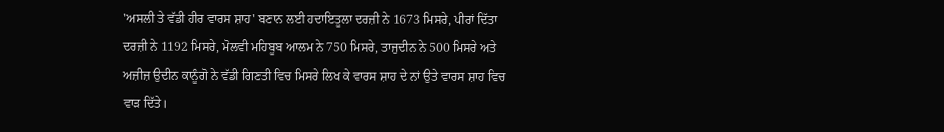'ਅਸਲੀ ਤੇ ਵੱਡੀ ਹੀਰ ਵਾਰਸ ਸ਼ਾਹ' ਬਣਾਨ ਲਈ ਹਦਾਇਤੂਲਾ ਦਰਜ਼ੀ ਨੇ 1673 ਮਿਸਰੇ, ਪੀਰਾਂ ਦਿੱਤਾ ਦਰਜ਼ੀ ਨੇ 1192 ਮਿਸਰੇ, ਮੋਲਵੀ ਮਹਿਬੂਬ ਆਲਮ ਨੇ 750 ਮਿਸਰੇ, ਤਾਜੁਦੀਨ ਨੇ 500 ਮਿਸਰੇ ਅਤੇ ਅਜ਼ੀਜ਼ ਉਦੀਨ ਕਾਨੂੰਗੋ ਨੇ ਵੱਡੀ ਗਿਣਤੀ ਵਿਚ ਮਿਸਰੇ ਲਿਖ ਕੇ ਵਾਰਸ ਸ਼ਾਹ ਦੇ ਨਾਂ ਉਤੇ ਵਾਰਸ ਸ਼ਾਹ ਵਿਚ ਵਾੜ ਦਿੱਤੇ।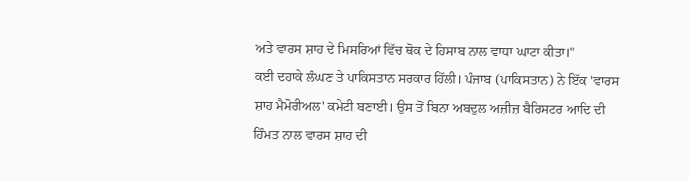ਅਤੇ ਵਾਰਸ ਸ਼ਾਹ ਦੇ ਮਿਸਰਿਆਂ ਵਿੱਚ ਥੋਕ ਦੇ ਹਿਸਾਬ ਨਾਲ ਵਾਧਾ ਘਾਟਾ ਕੀਤਾ।"
ਕਈ ਦਹਾਕੇ ਲੰਘਣ ਤੇ ਪਾਕਿਸਤਾਨ ਸਰਕਾਰ ਹਿੱਲੀ। ਪੰਜਾਬ (ਪਾਕਿਸਤਾਨ) ਨੇ ਇੱਕ 'ਵਾਰਸ ਸ਼ਾਹ ਮੈਮੋਰੀਅਲ' ਕਮੇਟੀ ਬਣਾਈ। ਉਸ ਤੋਂ ਬਿਨਾ ਅਬਦੁਲ ਅਜ਼ੀਜ਼ ਬੈਰਿਸਟਰ ਆਦਿ ਦੀ ਹਿੰਮਤ ਨਾਲ ਵਾਰਸ ਸ਼ਾਹ ਦੀ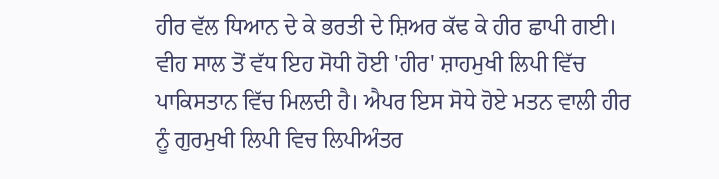ਹੀਰ ਵੱਲ ਧਿਆਨ ਦੇ ਕੇ ਭਰਤੀ ਦੇ ਸ਼ਿਅਰ ਕੱਢ ਕੇ ਹੀਰ ਛਾਪੀ ਗਈ। ਵੀਹ ਸਾਲ ਤੋਂ ਵੱਧ ਇਹ ਸੋਧੀ ਹੋਈ 'ਹੀਰ' ਸ਼ਾਹਮੁਖੀ ਲਿਪੀ ਵਿੱਚ ਪਾਕਿਸਤਾਨ ਵਿੱਚ ਮਿਲਦੀ ਹੈ। ਐਪਰ ਇਸ ਸੋਧੇ ਹੋਏ ਮਤਨ ਵਾਲੀ ਹੀਰ ਨੂੰ ਗੁਰਮੁਖੀ ਲਿਪੀ ਵਿਚ ਲਿਪੀਅੰਤਰ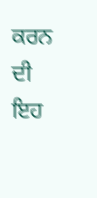ਕਰਨ ਦੀ ਇਹ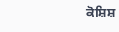ਕੋਸ਼ਿਸ਼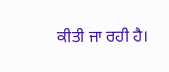ਕੀਤੀ ਜਾ ਰਹੀ ਹੈ।